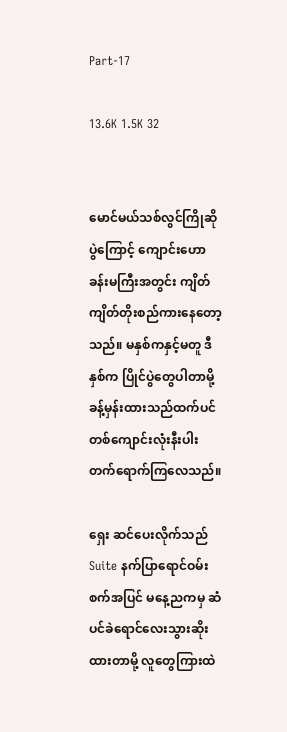Part-17

13.6K 1.5K 32


မောင်မယ်သစ်လွင်ကြိုဆိုပွဲကြောင့် ကျောင်းဟောခန်းမကြီးအတွင်း ကျိတ်ကျိတ်တိုးစည်ကားနေတော့သည်။ မနှစ်ကနှင့်မတူ ဒီနှစ်က ပြိုင်ပွဲတွေပါတာမို့ ခန့်မှန်းထားသည်ထက်ပင် တစ်ကျောင်းလုံးနီးပါးတက်ရောက်ကြလေသည်။

ရှေး ဆင်ပေးလိုက်သည် Suite နက်ပြာရောင်ဝမ်းစက်အပြင် မနေ့ညကမှ ဆံပင်ခဲရောင်လေးသွားဆိုးထားတာမို့ လူတွေကြားထဲ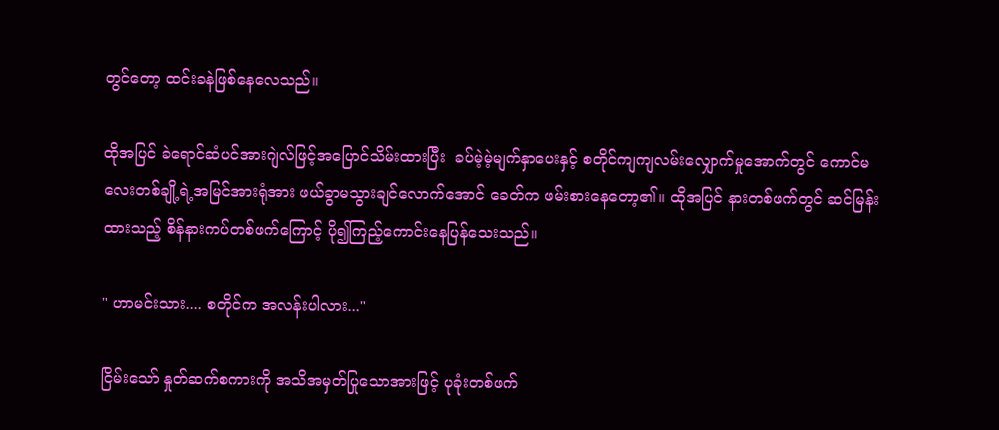တွင်တော့ ထင်းခနဲဖြစ်နေလေသည်။

ထိုအပြင် ခဲရောင်ဆံပင်အားဂျဲလ်ဖြင့်အပြောင်သိမ်းထားပြီး  ခပ်မဲ့မဲ့မျက်နှာပေးနှင့် စတိုင်ကျကျလမ်းလျှောက်မှုအောက်တွင် ကောင်မလေးတစ်ချို့ရဲ့အမြင်အားရုံအား ဖယ်ခွာမသွားချင်လောက်အောင် ခေတ်က ဖမ်းစားနေတော့၏။ ထိုအပြင် နားတစ်ဖက်တွင် ဆင်မြန်းထားသည့် စိန်နားကပ်တစ်ဖက်ကြောင့် ပို၍ကြည့်ကောင်းနေပြန်သေးသည်။

" ဟာမင်းသား.... စတိုင်က အလန်းပါလား..."

ငြိမ်းသော် နှုတ်ဆက်စကားကို အသိအမှတ်ပြုသောအားဖြင့် ပုခုံးတစ်ဖက်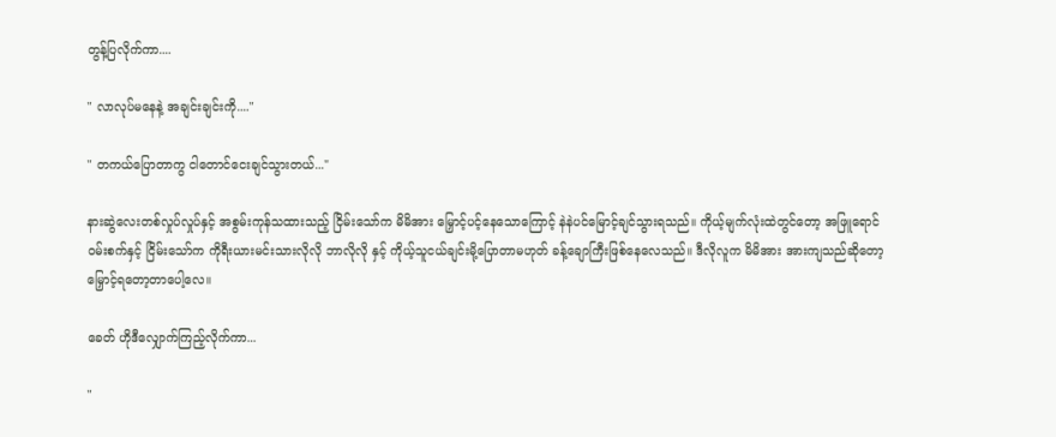တွန့်ပြလိုက်ကာ....

" လာလုပ်မနေနဲ့ အချင်းချင်းကို...."

" တကယ်ပြောတာကွ ငါတောင်ငေးချင်သွားတယ်..."

နားဆွဲလေးတစ်လှုပ်လှုပ်နှင့် အစွမ်းကုန်သထားသည့် ငြိမ်းသော်က မိမိအား မြှောင့်ပင့်နေသောကြောင့် နဲနဲပင်မြောင့်ချင်သွားရသည်။ ကိုယ့်မျက်လုံးထဲတွင်တော့ အဖြူရောင်ဝမ်းစက်နှင့် ငြိမ်းသော်က ကိုရီးယားမင်းသားလိုလို ဘာလိုလို နှင့် ကိုယ့်သူငယ်ချင်းမို့ပြောတာမဟုတ် ခန့်ချောကြီးဖြစ်နေလေသည်။ ဒီလိုလူက မိမိအား အားကျသည်ဆိုတော့ မြှောင့်ရတော့တာပေါ့လေ။

ခေတ် ဟိုဒီလျှောက်ကြည့်လိုက်ကာ...

"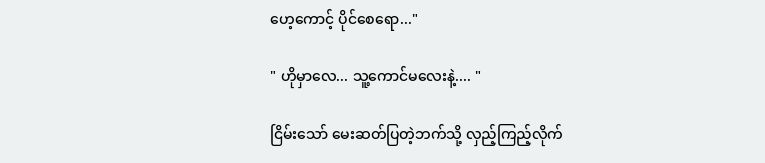ဟေ့ကောင့် ပိုင်စေရော..."

" ဟိုမှာလေ... သူ့ကောင်မလေးနဲ့.... "

ငြိမ်းသော် မေးဆတ်ပြတဲ့ဘက်သို့ လှည့်ကြည့်လိုက်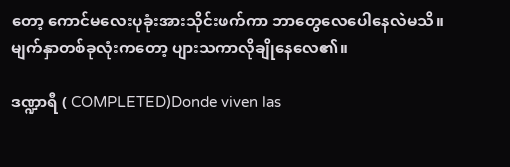တော့ ကောင်မလေးပုခုံးအားသိုင်းဖက်ကာ ဘာတွေလေပေါနေလဲမသိ။ မျက်နှာတစ်ခုလုံးကတော့ ပျားသကာလိုချိုနေလေ၏။

ဒဏ္ဍာရီ ( COMPLETED)Donde viven las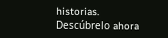historias. Descúbrelo ahora